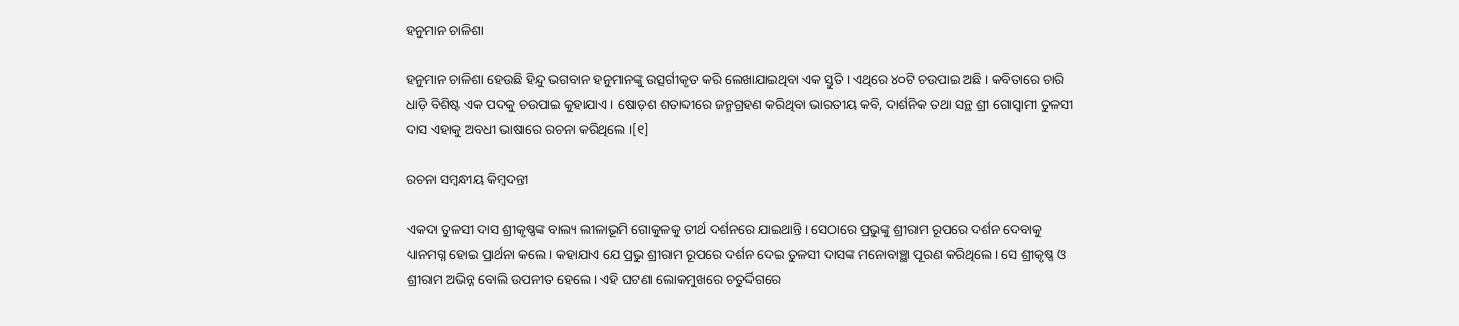ହନୁମାନ ଚାଳିଶା

ହନୁମାନ ଚାଳିଶା ହେଉଛି ହିନ୍ଦୁ ଭଗବାନ ହନୁମାନଙ୍କୁ ଉତ୍ସର୍ଗୀକୃତ କରି ଲେଖାଯାଇଥିବା ଏକ ସ୍ତୁତି । ଏଥିରେ ୪୦ଟି ଚଉପାଇ ଅଛି । କବିତାରେ ଚାରି ଧାଡ଼ି ବିଶିଷ୍ଟ ଏକ ପଦକୁ ଚଉପାଇ କୁହାଯାଏ । ଷୋଡ଼ଶ ଶତାବ୍ଦୀରେ ଜନ୍ମଗ୍ରହଣ କରିଥିବା ଭାରତୀୟ କବି, ଦାର୍ଶନିକ ତ‌ଥା ସନ୍ଥ ଶ୍ରୀ ଗୋସ୍ୱାମୀ ତୁଳସୀ ଦାସ ଏହାକୁ ଅବଧୀ ଭାଷାରେ ରଚନା କରିଥିଲେ ।[୧]

ରଚନା ସମ୍ବନ୍ଧୀୟ କିମ୍ବଦନ୍ତୀ

ଏକଦା ତୁଳସୀ ଦାସ ଶ୍ରୀକୃଷ୍ଣଙ୍କ ବାଲ୍ୟ ଲୀଳାଭୂମି ଗୋକୁଳକୁ ତୀର୍ଥ ଦର୍ଶନରେ ଯାଇଥାନ୍ତି। ସେଠାରେ ପ୍ରଭୁଙ୍କୁ ଶ୍ରୀରାମ ରୂପରେ ଦର୍ଶନ ଦେବାକୁ ଧ୍ୟାନମଗ୍ନ ହୋଇ ପ୍ରାର୍ଥନା କଲେ। କହାଯାଏ ଯେ ପ୍ରଭୁ ଶ୍ରୀରାମ ରୂପରେ ଦର୍ଶନ ଦେଇ ତୁଳସୀ ଦାସଙ୍କ ମନୋବାଞ୍ଛା ପୂରଣ କରିଥିଲେ। ସେ ଶ୍ରୀକୃଷ୍ଣ ଓ ଶ୍ରୀରାମ ଅଭିନ୍ନ ବୋଲି ଉପନୀତ ହେଲେ। ଏହି ଘଟଣା ଲୋକମୁଖରେ ଚତୁର୍ଦ୍ଦିଗରେ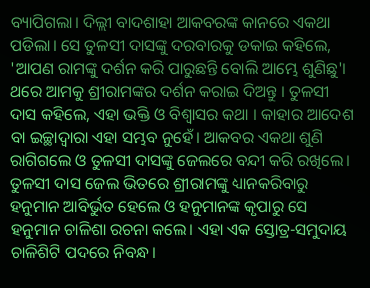ବ୍ୟାପିଗଲା। ଦିଲ୍ଲୀ ବାଦଶାହା ଆକବରଙ୍କ କାନରେ ଏକଥା ପଡିଲା। ସେ ତୁଳସୀ ଦାସଙ୍କୁ ଦରବାରକୁ ଡକାଇ କହିଲେ, 'ଆପଣ ରାମଙ୍କୁ ଦର୍ଶନ କରି ପାରୁଛନ୍ତି ବୋଲି ଆମ୍ଭେ ଶୁଣିଛୁ'। ଥରେ ଆମକୁ ଶ୍ରୀରାମଙ୍କର ଦର୍ଶନ କରାଇ ଦିଅନ୍ତୁ । ତୁଳସୀ ଦାସ କହିଲେ, ଏହା ଭକ୍ତି ଓ ବିଶ୍ୱାସର କଥା । କାହାର ଆଦେଶ ବା ଇଚ୍ଛାଦ୍ୱାରା ଏହା ସମ୍ଭବ ନୁହେଁ। ଆକବର ଏକଥା ଶୁଣି ରାଗିଗଲେ ଓ ତୁଳସୀ ଦାସଙ୍କୁ ଜେଲରେ ବନ୍ଦୀ କରି ରଖିଲେ। ତୁଳସୀ ଦାସ ଜେଲ ଭିତରେ ଶ୍ରୀରାମଙ୍କୁ ଧ୍ୟାନକରିବାରୁ ହନୁମାନ ଆବିର୍ଭୁତ ହେଲେ ଓ ହନୁମାନଙ୍କ କୃପାରୁ ସେ ହନୁମାନ ଚାଳିଶା ରଚନା କଲେ। ଏହା ଏକ ସ୍ତୋତ୍ର-ସମୁଦାୟ ଚାଳିଶିଟି ପଦରେ ନିବନ୍ଧ।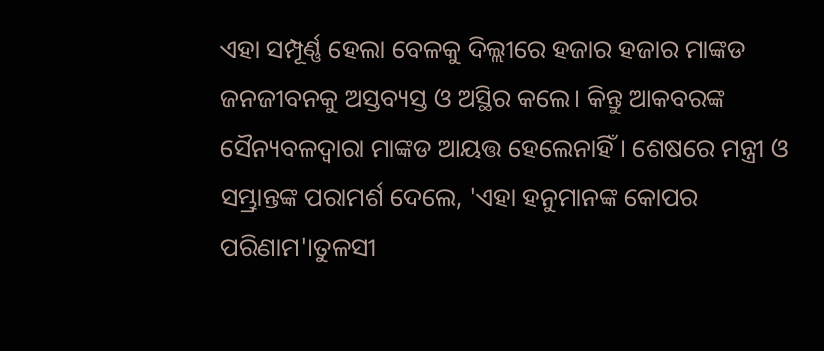ଏହା ସମ୍ପୂର୍ଣ୍ଣ ହେଲା ବେଳକୁ ଦିଲ୍ଲୀରେ ହଜାର ହଜାର ମାଙ୍କଡ ଜନଜୀବନକୁ ଅସ୍ତବ୍ୟସ୍ତ ଓ ଅସ୍ଥିର କଲେ। କିନ୍ତୁ ଆକବରଙ୍କ ସୈନ୍ୟବଳଦ୍ୱାରା ମାଙ୍କଡ ଆୟତ୍ତ ହେଲେନାହିଁ। ଶେଷରେ ମନ୍ତ୍ରୀ ଓ ସମ୍ଭ୍ରାନ୍ତଙ୍କ ପରାମର୍ଶ ଦେଲେ, 'ଏହା ହନୁମାନଙ୍କ କୋପର ପରିଣାମ'।ତୁଳସୀ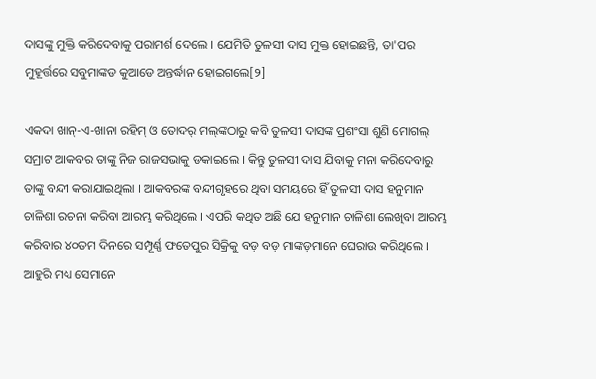ଦାସଙ୍କୁ ମୁକ୍ତି କରିଦେବାକୁ ପରାମର୍ଶ ଦେଲେ । ଯେମିତି ତୁଳସୀ ଦାସ ମୁକ୍ତ ହୋଇଛନ୍ତି, ତା'ପର ମୁହୂର୍ତ୍ତରେ ସବୁମାଙ୍କଡ କୁଆଡେ ଅନ୍ତର୍ଦ୍ଧାନ ହୋଇଗଲେ[୨]

ଏକଦା ଖାନ୍-ଏ-ଖାନା ରହିମ୍ ଓ ତୋଦର୍ ମଲ୍‌ଙ୍କଠାରୁ କବି ତୁଳସୀ ଦାସଙ୍କ ପ୍ରଶଂସା ଶୁଣି ମୋଗଲ୍ ସମ୍ରାଟ ଆକବର ତାଙ୍କୁ ନିଜ ରାଜସଭାକୁ ଡକାଇଲେ । କିନ୍ତୁ ତୁଳସୀ ଦାସ ଯିବାକୁ ମନା କରିଦେବାରୁ ତାଙ୍କୁ ବନ୍ଦୀ କରାଯାଇଥିଲା । ଆକବରଙ୍କ ବନ୍ଦୀଗୃହରେ ଥିବା ସମୟରେ ହିଁ ତୁଳସୀ ଦାସ ହନୁମାନ ଚାଳିଶା ରଚନା କରିବା ଆରମ୍ଭ କରିଥିଲେ । ଏପରି କଥିତ ଅଛି ଯେ ହନୁମାନ ଚାଳିଶା ଲେଖିବା ଆରମ୍ଭ କରିବାର ୪୦ତମ ଦିନରେ ସମ୍ପୂର୍ଣ୍ଣ ଫତେପୁର ସିକ୍ରିକୁ ବଡ଼ ବଡ଼ ମାଙ୍କଡ଼ମାନେ ଘେରାଉ କରିଥିଲେ । ଆହୁରି ମଧ୍ୟ ସେମାନେ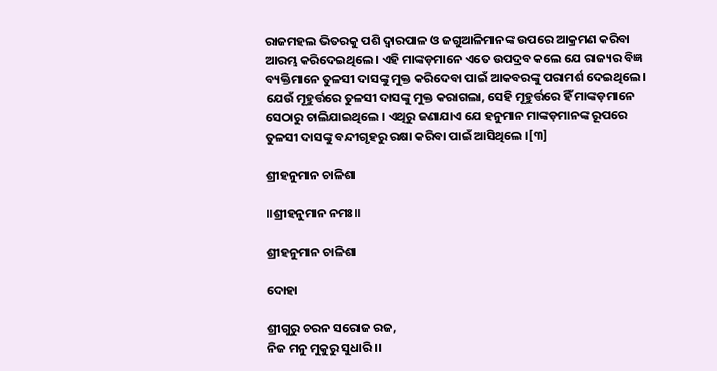ରାଜମହଲ ଭିତରକୁ ପଶି ଦ୍ୱାରପାଳ ଓ ଜଗୁଆଳିମାନ‌ଙ୍କ ଉପରେ ଆକ୍ରମଣ କରିବା ଆରମ୍ଭ କରିଦେଇଥିଲେ । ଏହି ମାଙ୍କଡ଼ମାନେ ଏତେ ଉପଦ୍ରବ କଲେ ଯେ ରାଜ୍ୟର ବିଜ୍ଞ ବ୍ୟକ୍ତିମାନେ ତୁଳସୀ ଦାସଙ୍କୁ ମୁକ୍ତ କରିଦେବା ପାଇଁ ଆକବରଙ୍କୁ ପରାମର୍ଶ ଦେଇଥିଲେ । ଯେଉଁ ମୂହୁର୍ତ୍ତରେ ତୁଳସୀ ଦାସଙ୍କୁ ମୁକ୍ତ କରାଗଲା, ସେହି ମୂହୁର୍ତ୍ତରେ ହିଁ ମାଙ୍କଡ଼ମାନେ ସେଠାରୁ ଚାଲିଯାଇଥିଲେ । ଏଥିରୁ ଜଣାଯାଏ ଯେ ହନୁମାନ ମାଙ୍କଡ଼ମାନ‌ଙ୍କ ରୂପରେ ତୁଳସୀ ଦାସଙ୍କୁ ବନ୍ଦୀଗୃହରୁ ରକ୍ଷା କରିବା ପାଇଁ ଆସିଥିଲେ ।[୩]

ଶ୍ରୀହନୁମାନ ଚାଳିଶା

॥ଶ୍ରୀହନୁମାନ ନମଃ॥

ଶ୍ରୀହନୁମାନ ଚାଳିଶା

ଦୋହା

ଶ୍ରୀଗୁରୁ ଚରନ ସରୋଜ ରଜ,
ନିଜ ମନୁ ମୁକୁରୁ ସୁଧାରି ।।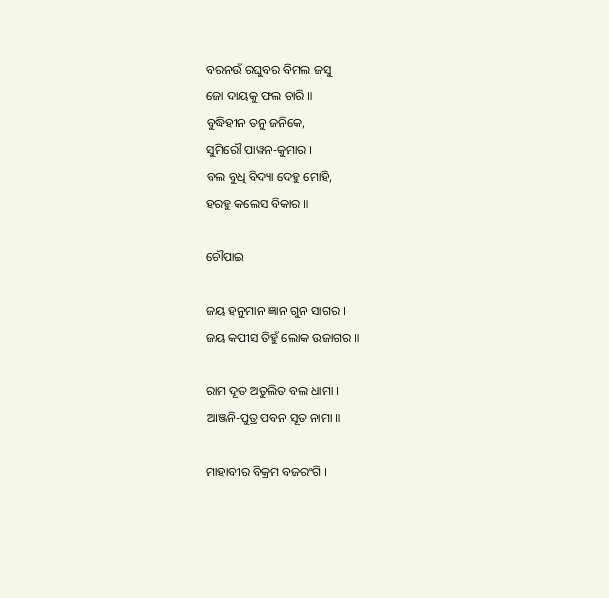ବରନଉଁ ରଘୁବର ବିମଲ ଜସୁ
ଜୋ ଦାୟକୁ ଫଲ ଚାରି ॥
ବୁଦ୍ଧିହୀନ ତନୁ ଜନିକେ,
ସୁମିରୌ ପାୱନ-କୁମାର ।
ବଲ ବୁଧି ବିଦ୍ୟା ଦେହୁ ମୋହି,
ହରହୁ କଲେସ ବିକାର ॥

ଚୌପାଇ

ଜୟ ହନୁମାନ ଜ୍ଞାନ ଗୁନ ସାଗର ।
ଜୟ କପୀସ ତିହୁଁ ଲୋକ ଉଜାଗର ॥

ରାମ ଦୂତ ଅତୁଲିତ ବଲ ଧାମା ।
ଆଞ୍ଜନି-ପୁତ୍ର ପବନ ସୂତ ନାମା ॥

ମାହାବୀର ବିକ୍ରମ ବଜରଂଗି ।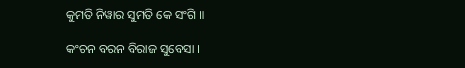କୁମତି ନିୱାର ସୁମତି କେ ସଂଗି ॥

କଂଚନ ବରନ ବିରାଜ ସୁବେସା ।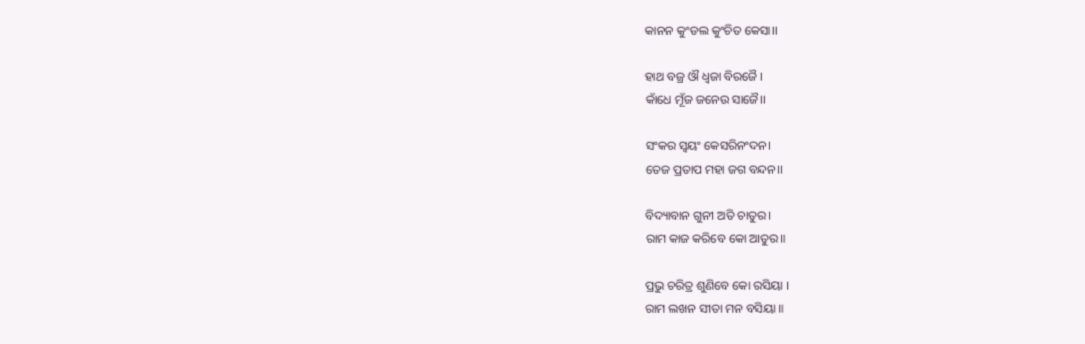କାନନ କୁଂଡଲ କୁଂଚିତ କେସା।।

ହାଥ ବଜ୍ର ଔ ଧ୍ୱଜା ବିରଜୈ ।
କାଁଧେ ମୂଁଜ ଜନେଉ ସାଜୈ।।

ସଂକର ସ୍ୱୟଂ କେସରିନଂଦନ।
ତେଜ ପ୍ରତାପ ମହା ଜଗ ବନ୍ଦନ।।

ବିଦ୍ୟାବାନ ଗୁନୀ ଅତି ଚାତୁର।
ରାମ କାଜ କରିବେ କୋ ଆତୁର॥

ପ୍ରଭୁ ଚରିତ୍ର ଶୁଣିବେ କୋ ରସିୟା ।
ରାମ ଲଖନ ସୀତା ମନ ବସିୟା ॥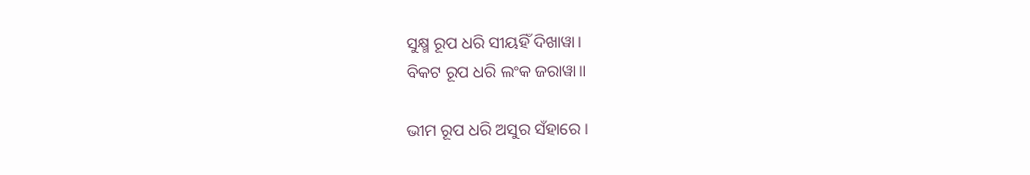ସୁକ୍ଷ୍ମ ରୂପ ଧରି ସୀୟହିଁ ଦିଖାୱା।
ବିକଟ ରୂପ ଧରି ଲଂକ ଜରାୱା॥

ଭୀମ ରୂପ ଧରି ଅସୁର ସଁହାରେ ।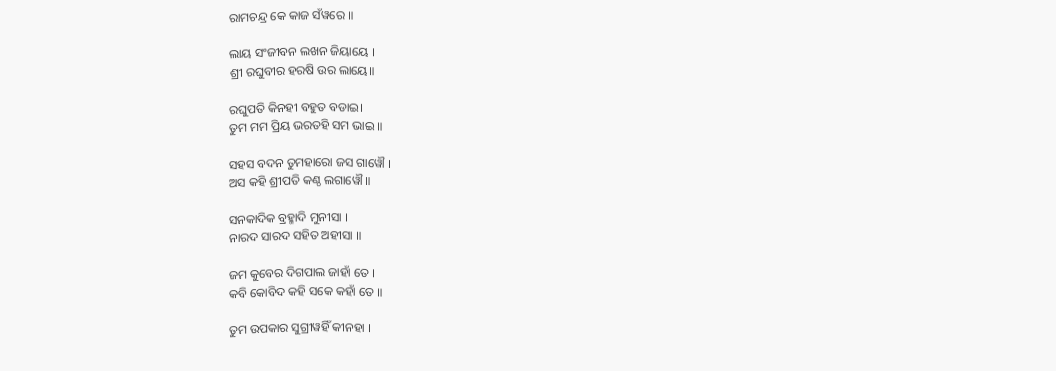ରାମଚନ୍ଦ୍ର କେ କାଜ ସଁୱରେ ॥

ଲାୟ ସଂଜୀବନ ଲଖନ ଜିୟାୟେ ।
ଶ୍ରୀ ରଘୁବୀର ହରଷି ଉର ଲାୟେ॥

ରଘୁପତି କିନହୀ ବହୁତ ବଡାଇ।
ତୁମ ମମ ପ୍ରିୟ ଭରତହି ସମ ଭାଇ ॥

ସହସ ବଦନ ତୁମହାରୋ ଜସ ଗାୱୌ ।
ଅସ କହି ଶ୍ରୀପତି କଣ୍ଠ ଲଗାୱୌ ॥

ସନକାଦିକ ବ୍ରହ୍ମାଦି ମୁନୀସା ।
ନାରଦ ସାରଦ ସହିତ ଅହୀସା ॥

ଜମ କୁବେର ଦିଗପାଲ ଜାହାଁ ତେ ।
କବି କୋବିଦ କହି ସକେ କହାଁ ତେ ॥

ତୁମ ଉପକାର ସୁଗ୍ରୀୱହିଁ କୀନହା ।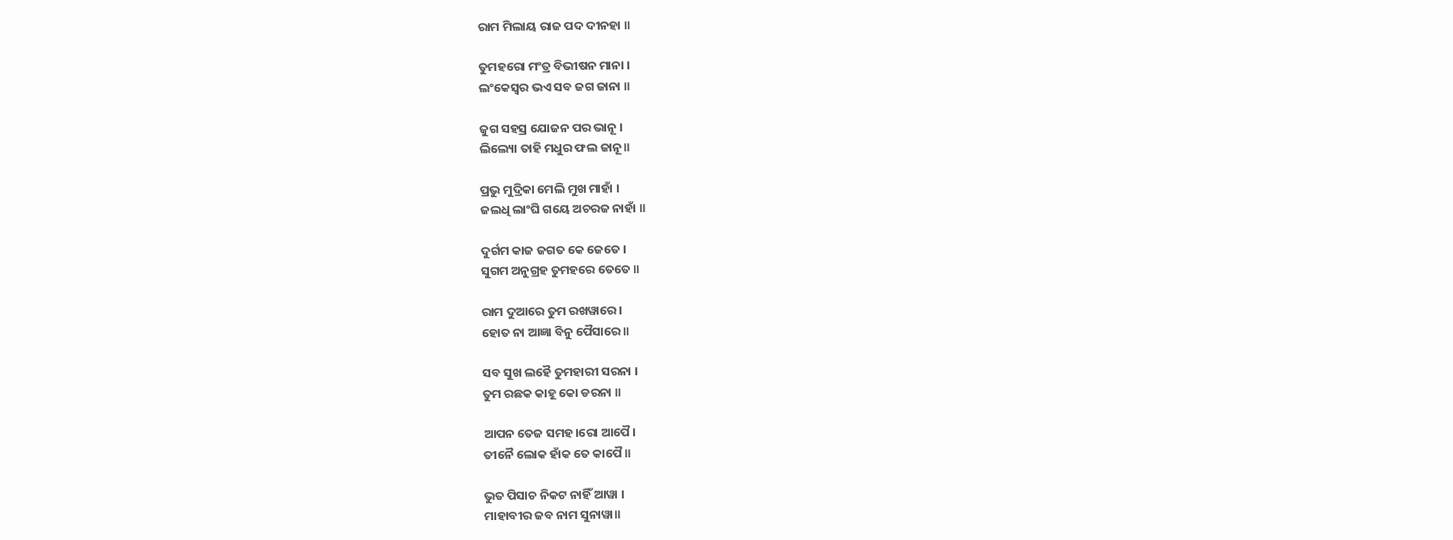ରାମ ମିଲାୟ ରାଜ ପଦ ଦୀନହା ॥

ତୁମହରୋ ମଂତ୍ର ବିଭୀଷନ ମାନା ।
ଲଂକେସ୍ୱର ଭଏ ସବ ଜଗ ଜାନା ॥

ଜୁଗ ସହସ୍ର ଯୋଜନ ପର ଭାନୂ ।
ଲିଲ୍ୟୋ ତାହି ମଧୁର ଫଲ ଜାନୂ॥

ପ୍ରଭୁ ମୁଦ୍ରିକା ମେଲି ମୁଖ ମାହାଁ ।
ଜଲଧି ଲାଂଘି ଗୟେ ଅଚରଜ ନାହାଁ ॥

ଦୁର୍ଗମ କାଜ ଜଗତ କେ ଜେତେ ।
ସୁଗମ ଅନୁଗ୍ରହ ତୁମହରେ ତେତେ ॥

ରାମ ଦୁଆରେ ତୁମ ରଖୱାରେ ।
ହୋତ ନା ଆଜ୍ଞା ବିନୁ ପୈସାରେ ॥

ସବ ସୁଖ ଲହୈ ତୁମହାରୀ ସରନା ।
ତୁମ ରଛକ କାହୂ କୋ ଡରନା ॥

ଆପନ ତେଜ ସମହ।ରୋ ଆପୈ ।
ତୀନୈ ଲୋକ ହାଁକ ତେ କାପୈ ॥

ଭୁତ ପିସାଚ ନିକଟ ନାହିଁ ଆୱା ।
ମାହାବୀର ଜବ ନାମ ସୁନାୱା॥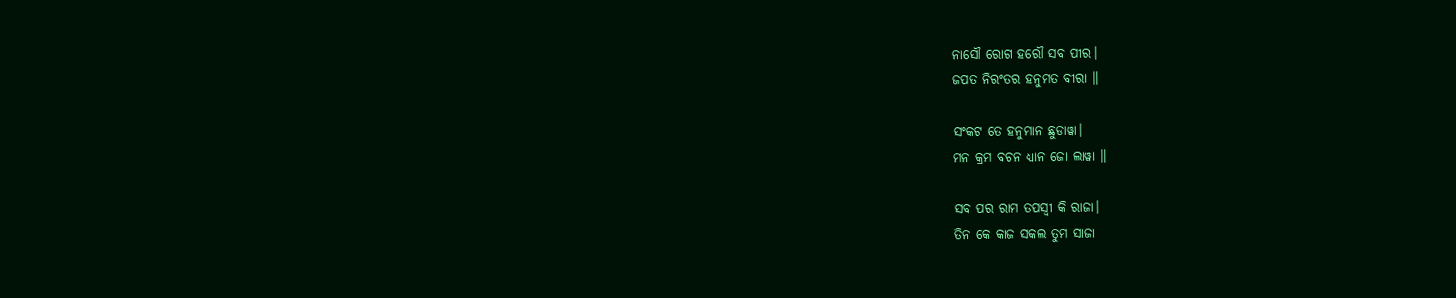ନାସୌ ରୋଗ ହରୌ ସବ ପୀର।
ଜପତ ନିରଂତର ହନୁମତ ବୀରା ॥

ସଂକଟ ତେ ହନୁମାନ ଛୁଡାୱା।
ମନ କ୍ରମ ବଚନ ଧ୍ୟାନ ଜୋ ଲାୱା ॥

ସବ ପର ରାମ ତପସ୍ୱୀ କି ରାଜା।
ତିନ କେ କାଜ ସକଲ ତୁମ ସାଜା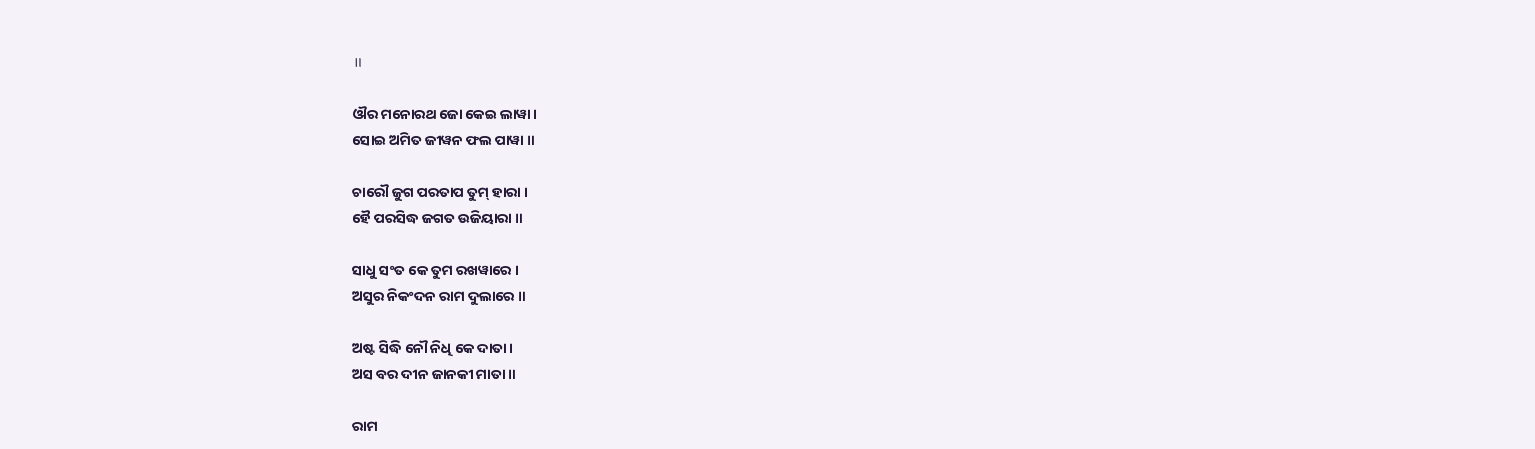॥

ଔର ମନୋରଥ ଜୋ କେଇ ଲାୱା।
ସୋଇ ଅମିତ ଜୀୱନ ଫଲ ପାୱା ॥

ଚାରୌ ଜୁଗ ପରତାପ ତୁମ୍ ହାରା ।
ହୈ ପରସିଦ୍ଧ ଜଗତ ଉଜିୟାରା ॥

ସାଧୁ ସଂତ କେ ତୁମ ରଖୱାରେ ।
ଅସୁର ନିକଂଦନ ରାମ ଦୁଲାରେ ॥

ଅଷ୍ଟ ସିଦ୍ଧି ନୌ ନିଧି କେ ଦାତା।
ଅସ ବର ଦୀନ ଜାନକୀ ମାତା ॥

ରାମ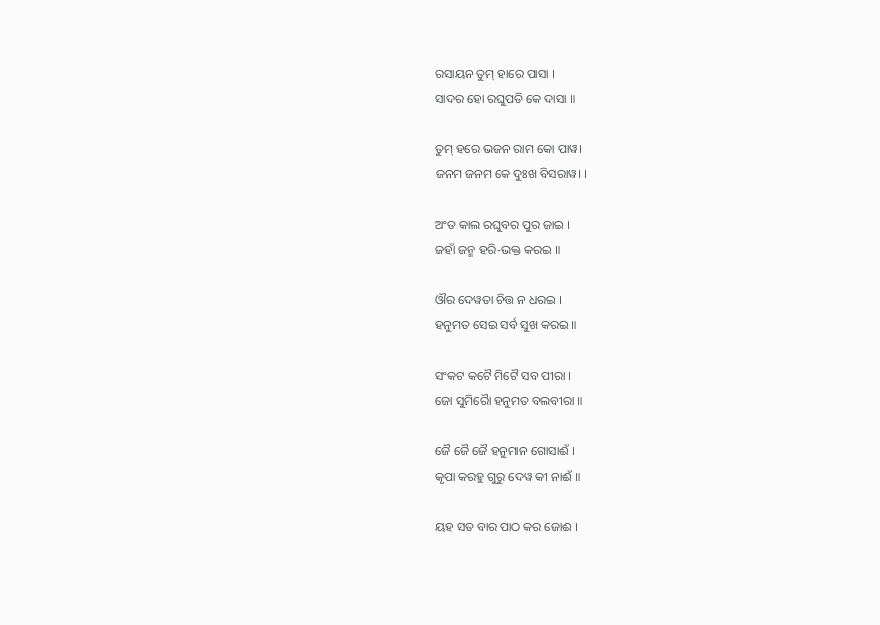ରସାୟନ ତୁମ୍ ହାରେ ପାସା ।
ସାଦର ହୋ ରଘୁପତି କେ ଦାସା ॥

ତୁମ୍ ହରେ ଭଜନ ରାମ କୋ ପାୱ।
ଜନମ ଜନମ କେ ଦୁଃଖ ବିସରାୱ। ।

ଅଂତ କାଲ ରଘୁବର ପୁର ଜାଇ ।
ଜହାଁ ଜନ୍ମ ହରି-ଭକ୍ତ କରଇ ॥

ଔର ଦେୱତା ଚିତ୍ତ ନ ଧରଇ ।
ହନୁମତ ସେଇ ସର୍ବ ସୁଖ କରଇ ॥

ସଂକଟ କଟୈ ମିଟୈ ସବ ପୀରା ।
ଜୋ ସୁମିରୋୖ ହନୁମତ ବଲବୀରା ॥

ଜୈ ଜୈ ଜୈ ହନୁମାନ ଗୋସାଈଁ ।
କୃପା କରହୁ ଗୁରୁ ଦେୱ କୀ ନାଈଁ ॥

ୟହ ସତ ବାର ପାଠ କର ଜୋଈ ।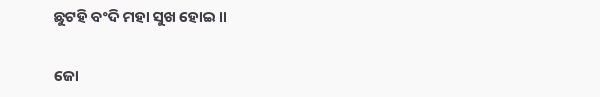ଛୁଟହି ବଂଦି ମହା ସୁଖ ହୋଇ ॥

ଜୋ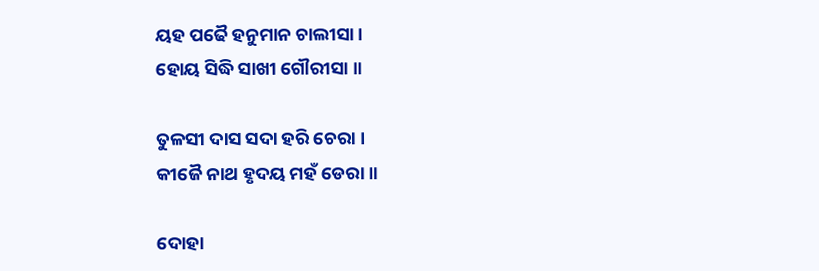ୟହ ପଢୈ ହନୁମାନ ଚାଲୀସା ।
ହୋୟ ସିଦ୍ଧି ସାଖୀ ଗୌରୀସା ॥

ତୁଳସୀ ଦାସ ସଦା ହରି ଚେରା ।
କୀଜୈ ନାଥ ହୃଦୟ ମହଁ ଡେରା ॥

ଦୋହା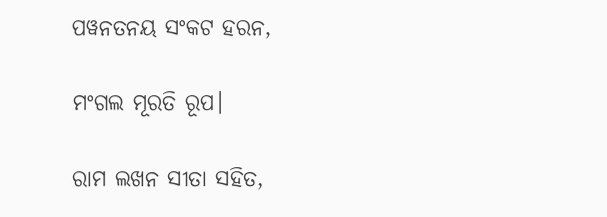ପୱନତନୟ ସଂକଟ ହରନ,

ମଂଗଲ ମୂରତି ରୂପ।

ରାମ ଲଖନ ସୀତା ସହିତ,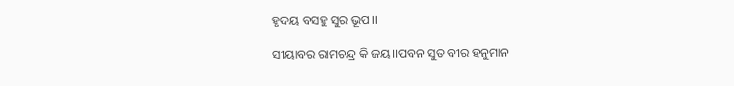ହୃଦୟ ବସହୁ ସୁର ଭୂପ।।

ସୀୟାବର ରାମଚନ୍ଦ୍ର କି ଜୟ।।ପବନ ସୁତ ବୀର ହନୁମାନ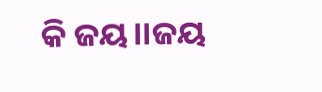କି ଜୟ।।ଜୟ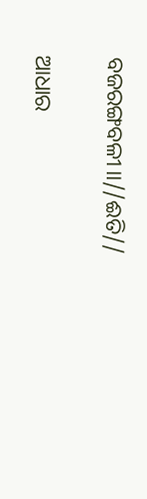ବଜରଙ୍ଗବଳୀ।।//ଈତି//

ଆଧାର